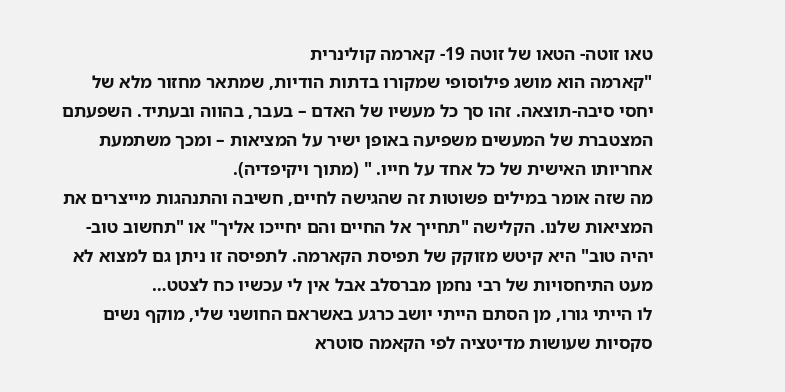טאו זוטה- הטאו של זוטה 19- קארמה קולינרית
"קארמה הוא מושג פילוסופי שמקורו בדתות הודיות, שמתאר מחזור מלא של יחסי סיבה-תוצאה. זהו סך כל מעשיו של האדם – בעבר, בהווה ובעתיד. השפעתם המצטברת של המעשים משפיעה באופן ישיר על המציאות – ומכך משתמעת אחריותו האישית של כל אחד על חייו. " (מתוך ויקיפדיה).
מה שזה אומר במילים פשוטות זה שהגישה לחיים, חשיבה והתנהגות מייצרים את המציאות שלנו. הקלישה "תחייך אל החיים והם יחייכו אליך" או "תחשוב טוב- יהיה טוב" היא קיטש מזוקק של תפיסת הקארמה. לתפיסה זו ניתן גם למצוא לא מעט התיחסויות של רבי נחמן מברסלב אבל אין לי עכשיו כח לצטט…
לו הייתי גורו, מן הסתם הייתי יושב כרגע באשראם החושני שלי, מוקף נשים סקסיות שעושות מדיטציה לפי הקאמה סוטרא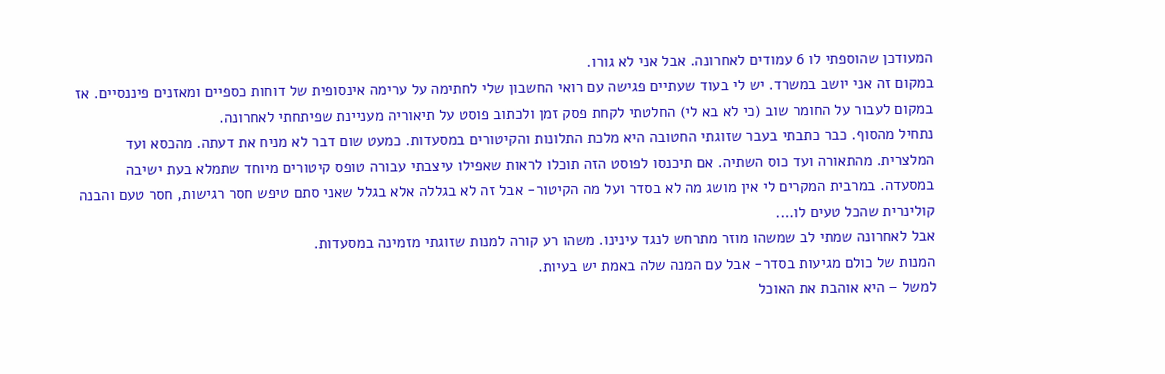המעודכן שהוספתי לו 6 עמודים לאחרונה. אבל אני לא גורו.
במקום זה אני יושב במשרד. יש לי בעוד שעתיים פגישה עם רואי החשבון שלי לחתימה על ערימה אינסופית של דוחות כספיים ומאזנים פיננסיים. אז במקום לעבור על החומר שוב (כי לא בא לי) החלטתי לקחת פסק זמן ולכתוב פוסט על תיאוריה מעניינת שפיתחתי לאחרונה.
נתחיל מהסוף. כבר כתבתי בעבר שזוגתי החטובה היא מלכת התלונות והקיטורים במסעדות. כמעט שום דבר לא מניח את דעתה. מהכסא ועד המלצרית. מהתאורה ועד כוס השתיה. אם תיכנסו לפוסט הזה תוכלו לראות שאפילו עיצבתי עבורה טופס קיטורים מיוחד שתמלא בעת ישיבה במסעדה. במרבית המקרים לי אין מושג מה לא בסדר ועל מה הקיטור- אבל זה לא בגללה אלא בגלל שאני סתם טיפש חסר רגישות, חסר טעם והבנה קולינרית שהכל טעים לו….
אבל לאחרונה שמתי לב שמשהו מוזר מתרחש לנגד עינינו. משהו רע קורה למנות שזוגתי מזמינה במסעדות.
המנות של כולם מגיעות בסדר- אבל עם המנה שלה באמת יש בעיות.
למשל – היא אוהבת את האוכל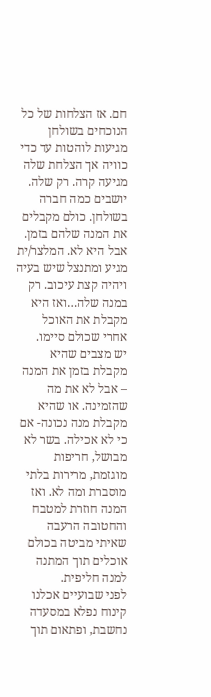חם. אז הצלחות של כל הנוכחים בשולחן מגיעות לוהטות עד כדי כוויה אך הצלחת שלה מגיעה קרה. רק שלה.
יושבים כמה חברה בשולחן. כולם מקבלים את המנה שלהם בזמן. אבל היא לא. המלצר/ית מגיע ומתנצל שיש בעיה ויהיה קצת עיכוב. רק במנה שלה…ואז היא מקבלת את האוכל אחרי שכולם סיימו.
יש מצבים שהיא מקבלת בזמן את המנה – אבל לא את מה שהזמינה. או שהיא מקבלת מנה נכונה- אם כי לא אכילה. בשר לא מבושל, חריפות מוגזמת, מרירות בלתי מוסברת ומה לא. ואז המנה חוזרת למטבח והחטובה הרעבה שאיתי מביטה בכולם אוכלים תוך המתנה למנה חליפית.
לפני שבועיים אכלנו קינוח נפלא במסעדה נחשבת, ופתאום תוך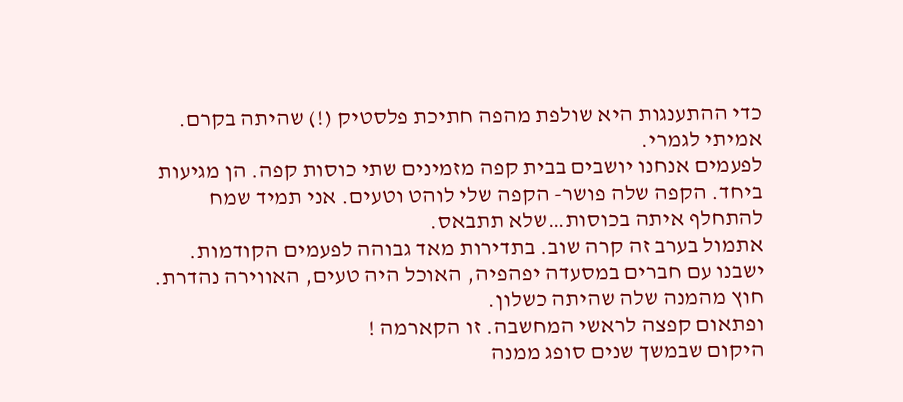כדי ההתענגות היא שולפת מהפה חתיכת פלסטיק (!) שהיתה בקרם. אמיתי לגמרי.
לפעמים אנחנו יושבים בבית קפה מזמינים שתי כוסות קפה. הן מגיעות ביחד. הקפה שלה פושר- הקפה שלי לוהט וטעים. אני תמיד שמח להתחלף איתה בכוסות…שלא תתבאס.
אתמול בערב זה קרה שוב. בתדירות מאד גבוהה לפעמים הקודמות. ישבנו עם חברים במסעדה יפהפיה, האוכל היה טעים, האווירה נהדרת. חוץ מהמנה שלה שהיתה כשלון.
ופתאום קפצה לראשי המחשבה. זו הקארמה !
היקום שבמשך שנים סופג ממנה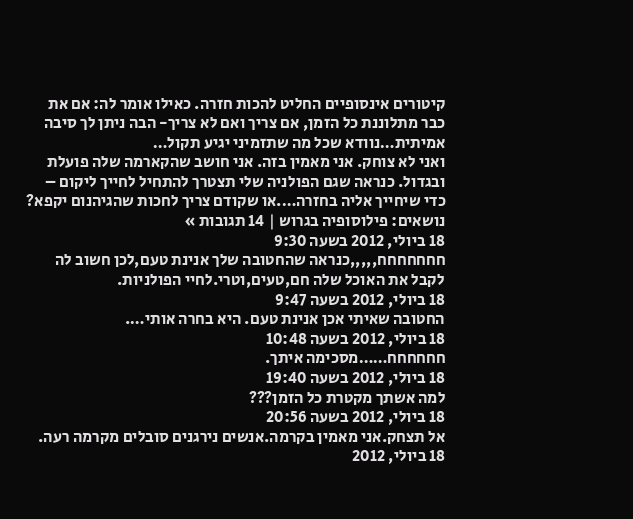קיטורים אינסופיים החליט להכות חזרה. כאילו אומר לה: אם את כבר מתלוננת כל הזמן, אם צריך ואם לא צריך- הבה ניתן לך סיבה אמיתית…נוודא שכל מה שתזמיני יגיע תקול…
ואני לא צוחק. אני מאמין בזה. אני חושב שהקארמה שלה פועלת ובגדול. כנראה שגם הפולניה שלי תצטרך להתחיל לחייך ליקום – כדי שיחייך אליה בחזרה….או שקודם צריך לחכות שהגיהנום יקפא?
נושאים: פילוסופיה בגרוש | 14 תגובות »
18 ביולי, 2012 בשעה 9:30
חחחחחחח,,,,,כנראה שהחטובה שלך אנינת טעם,לכן חשוב לה לקבל את האוכל שלה חם,טעים,וטרי.לחיי הפולניות.
18 ביולי, 2012 בשעה 9:47
החטובה שאיתי אכן אנינת טעם. היא בחרה אותי….
18 ביולי, 2012 בשעה 10:48
חחחחחח……מסכימה איתך.
18 ביולי, 2012 בשעה 19:40
למה אשתך מקטרת כל הזמן???
18 ביולי, 2012 בשעה 20:56
אל תצחק.אני מאמין בקרמה.אנשים נירגנים סובלים מקרמה רעה.
18 ביולי, 2012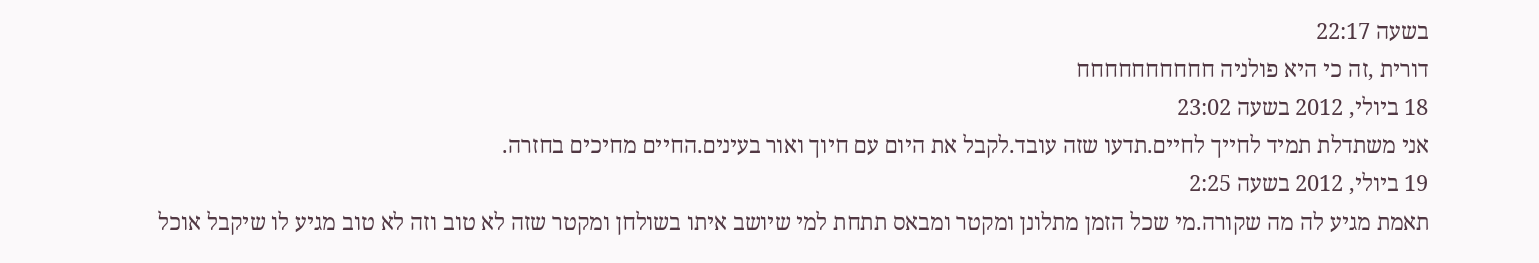בשעה 22:17
דורית ,זה כי היא פולניה חחחחחחחחחח
18 ביולי, 2012 בשעה 23:02
אני משתדלת תמיד לחייך לחיים.תדעו שזה עובד.לקבל את היום עם חיוך ואור בעינים.החיים מחיכים בחזרה.
19 ביולי, 2012 בשעה 2:25
תאמת מגיע לה מה שקורה.מי שכל הזמן מתלונן ומקטר ומבאס תתחת למי שיושב איתו בשולחן ומקטר שזה לא טוב וזה לא טוב מגיע לו שיקבל אוכל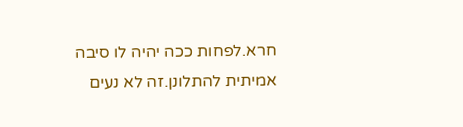חרא.לפחות ככה יהיה לו סיבה אמיתית להתלונן.זה לא נעים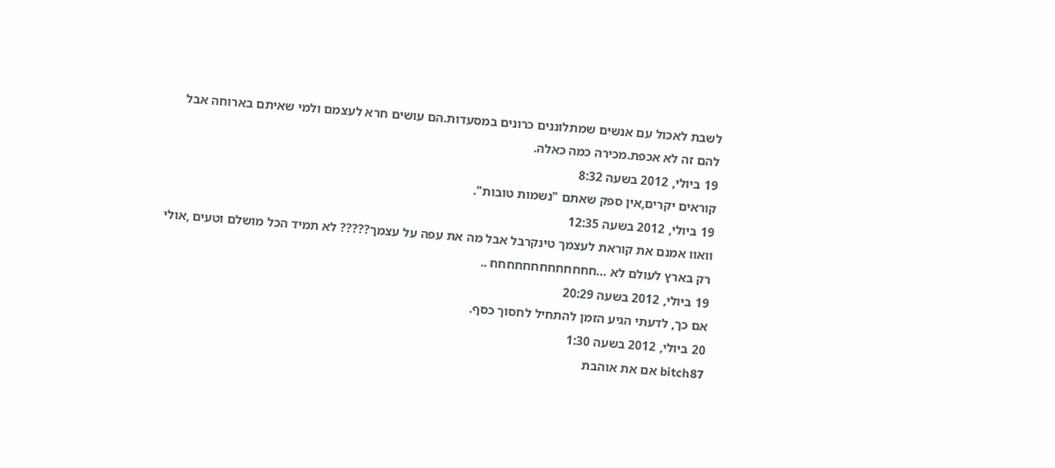לשבת לאכול עם אנשים שמתלוננים כרונים במסעדות.הם עושים חרא לעצמם ולמי שאיתם בארוחה אבל להם זה לא אכפת.מכירה כמה כאלה.
19 ביולי, 2012 בשעה 8:32
קוראים יקרים,אין ספק שאתם "נשמות טובות".
19 ביולי, 2012 בשעה 12:35
וואוו אמנם את קוראת לעצמך טינקרבל אבל מה את עפה על עצמך????? לא תמיד הכל מושלם וטעים ,אולי רק בארץ לעולם לא …חחחחחחחחחחחחח ..
19 ביולי, 2012 בשעה 20:29
אם כך, לדעתי הגיע הזמן להתחיל לחסוך כסף.
20 ביולי, 2012 בשעה 1:30
bitch87 אם את אוהבת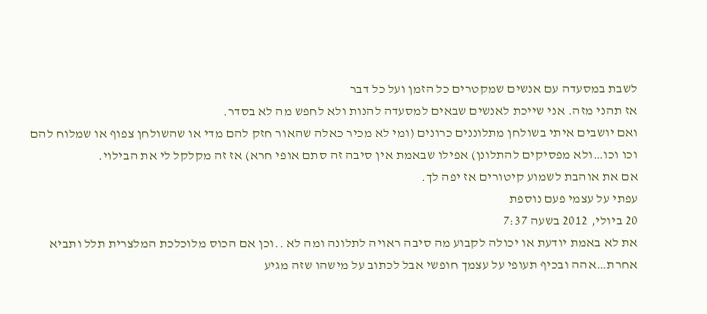לשבת במסעדה עם אנשים שמקטרים כל הזמן ועל כל דבר
אז תהני מזה. אני שייכת לאנשים שבאים למסעדה להנות ולא לחפש מה לא בסדר.
ואם יושבים איתי בשולחן מתלוננים כרונים (ומי לא מכיר כאלה שהאור חזק להם מדי או שהשולחן צפוף או שמלוח להם וכו וכו…ולא מפסיקים להתלונן) אפילו שבאמת אין סיבה זה סתם אופי חרא) אז זה מקלקל לי את הבילוי.
אם את אוהבת לשמוע קיטורים אז יפה לך.
עפתי על עצמי פעם נוספת
20 ביולי, 2012 בשעה 7:37
את לא באמת יודעת או יכולה לקבוע מה סיבה ראויה לתלונה ומה לא ..וכן אם הכוס מלוכלכת המלצרית תלל ותביא אחרת…אהה ובכיף תעופי על עצמך חופשי אבל לכתוב על מישהו שזה מגיע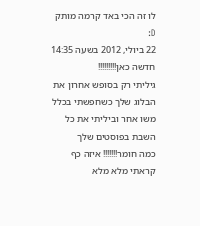לו זה הכי באד קרמה מותק D:
22 ביולי, 2012 בשעה 14:35
חדשה כאן!!!!!!!!!
גיליתי רק בסופש אחרון את הבלוג שלך כשחפשתי בכלל משו אחר וביליתי את כל השבת בפוסטים שלך
כמה חומר!!!!!!! איזה כף
קראתי מלא מלא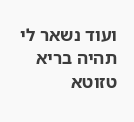ועוד נשאר לי
תהיה בריא טזוטא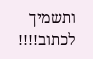ותשמיך לכתוב!!!!